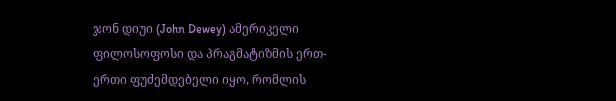ჯონ დიუი (John Dewey) ამერიკელი ფილოსოფოსი და პრაგმატიზმის ერთ-ერთი ფუძემდებელი იყო, რომლის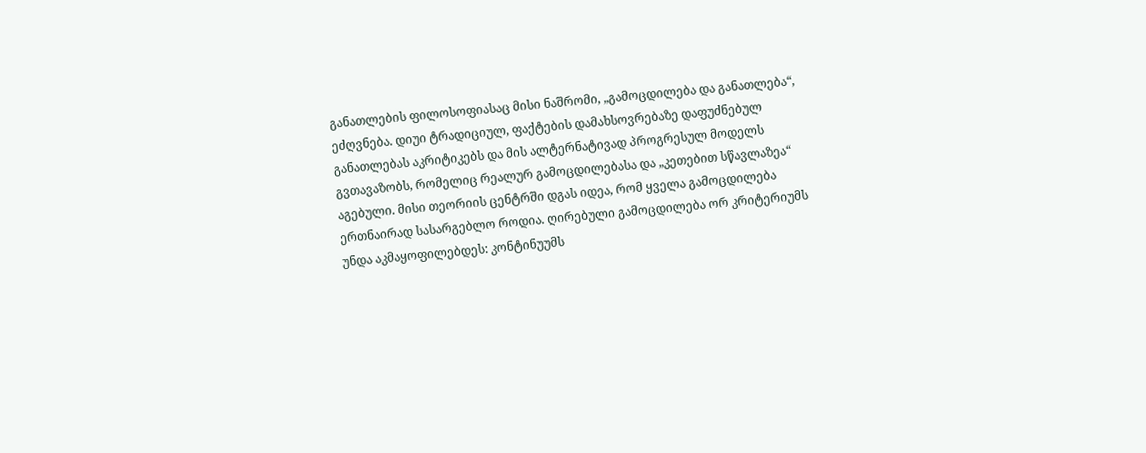განათლების ფილოსოფიასაც მისი ნაშრომი, „გამოცდილება და განათლება“, ეძღვნება. დიუი ტრადიციულ, ფაქტების დამახსოვრებაზე დაფუძნებულ განათლებას აკრიტიკებს და მის ალტერნატივად პროგრესულ მოდელს გვთავაზობს, რომელიც რეალურ გამოცდილებასა და „კეთებით სწავლაზეა“ აგებული. მისი თეორიის ცენტრში დგას იდეა, რომ ყველა გამოცდილება ერთნაირად სასარგებლო როდია. ღირებული გამოცდილება ორ კრიტერიუმს უნდა აკმაყოფილებდეს: კონტინუუმს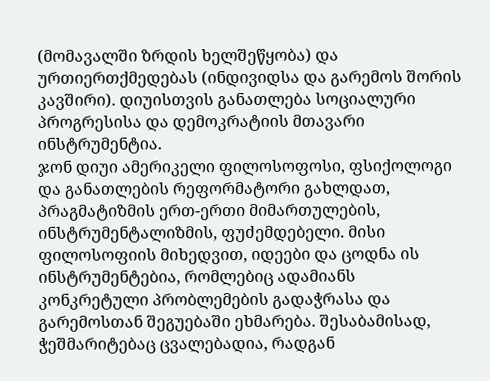(მომავალში ზრდის ხელშეწყობა) და ურთიერთქმედებას (ინდივიდსა და გარემოს შორის კავშირი). დიუისთვის განათლება სოციალური პროგრესისა და დემოკრატიის მთავარი ინსტრუმენტია.
ჯონ დიუი ამერიკელი ფილოსოფოსი, ფსიქოლოგი და განათლების რეფორმატორი გახლდათ, პრაგმატიზმის ერთ-ერთი მიმართულების, ინსტრუმენტალიზმის, ფუძემდებელი. მისი ფილოსოფიის მიხედვით, იდეები და ცოდნა ის ინსტრუმენტებია, რომლებიც ადამიანს კონკრეტული პრობლემების გადაჭრასა და გარემოსთან შეგუებაში ეხმარება. შესაბამისად, ჭეშმარიტებაც ცვალებადია, რადგან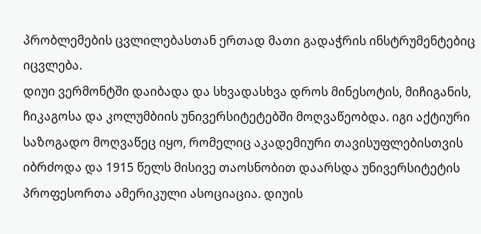პრობლემების ცვლილებასთან ერთად მათი გადაჭრის ინსტრუმენტებიც იცვლება.
დიუი ვერმონტში დაიბადა და სხვადასხვა დროს მინესოტის, მიჩიგანის, ჩიკაგოსა და კოლუმბიის უნივერსიტეტებში მოღვაწეობდა. იგი აქტიური საზოგადო მოღვაწეც იყო, რომელიც აკადემიური თავისუფლებისთვის იბრძოდა და 1915 წელს მისივე თაოსნობით დაარსდა უნივერსიტეტის პროფესორთა ამერიკული ასოციაცია. დიუის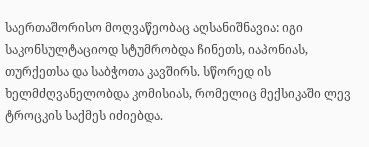საერთაშორისო მოღვაწეობაც აღსანიშნავია: იგი საკონსულტაციოდ სტუმრობდა ჩინეთს, იაპონიას, თურქეთსა და საბჭოთა კავშირს. სწორედ ის ხელმძღვანელობდა კომისიას, რომელიც მექსიკაში ლევ ტროცკის საქმეს იძიებდა.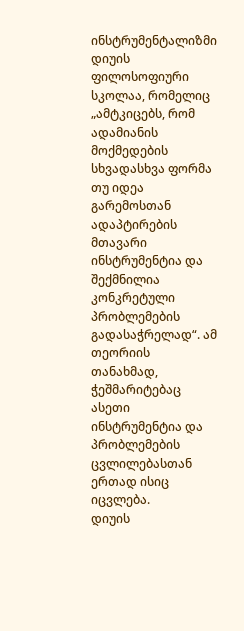ინსტრუმენტალიზმი დიუის ფილოსოფიური სკოლაა, რომელიც „ამტკიცებს, რომ ადამიანის მოქმედების სხვადასხვა ფორმა თუ იდეა გარემოსთან ადაპტირების მთავარი ინსტრუმენტია და შექმნილია კონკრეტული პრობლემების გადასაჭრელად“. ამ თეორიის თანახმად, ჭეშმარიტებაც ასეთი ინსტრუმენტია და პრობლემების ცვლილებასთან ერთად ისიც იცვლება.
დიუის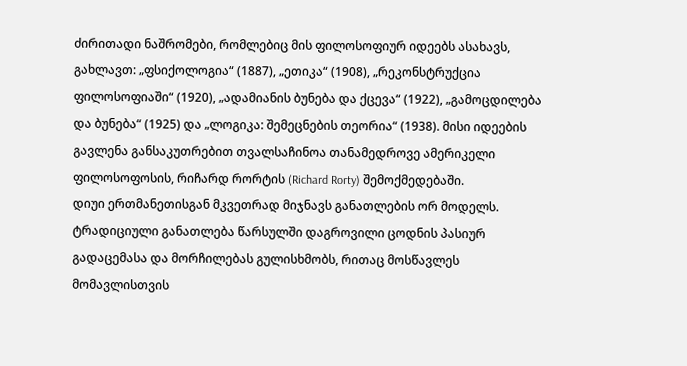ძირითადი ნაშრომები, რომლებიც მის ფილოსოფიურ იდეებს ასახავს, გახლავთ: „ფსიქოლოგია“ (1887), „ეთიკა“ (1908), „რეკონსტრუქცია ფილოსოფიაში“ (1920), „ადამიანის ბუნება და ქცევა“ (1922), „გამოცდილება და ბუნება“ (1925) და „ლოგიკა: შემეცნების თეორია“ (1938). მისი იდეების გავლენა განსაკუთრებით თვალსაჩინოა თანამედროვე ამერიკელი ფილოსოფოსის, რიჩარდ რორტის (Richard Rorty) შემოქმედებაში.
დიუი ერთმანეთისგან მკვეთრად მიჯნავს განათლების ორ მოდელს. ტრადიციული განათლება წარსულში დაგროვილი ცოდნის პასიურ გადაცემასა და მორჩილებას გულისხმობს, რითაც მოსწავლეს მომავლისთვის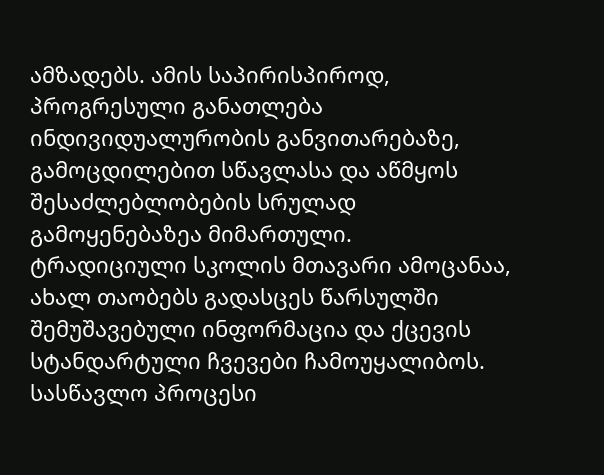ამზადებს. ამის საპირისპიროდ, პროგრესული განათლება ინდივიდუალურობის განვითარებაზე, გამოცდილებით სწავლასა და აწმყოს შესაძლებლობების სრულად გამოყენებაზეა მიმართული.
ტრადიციული სკოლის მთავარი ამოცანაა, ახალ თაობებს გადასცეს წარსულში შემუშავებული ინფორმაცია და ქცევის სტანდარტული ჩვევები ჩამოუყალიბოს. სასწავლო პროცესი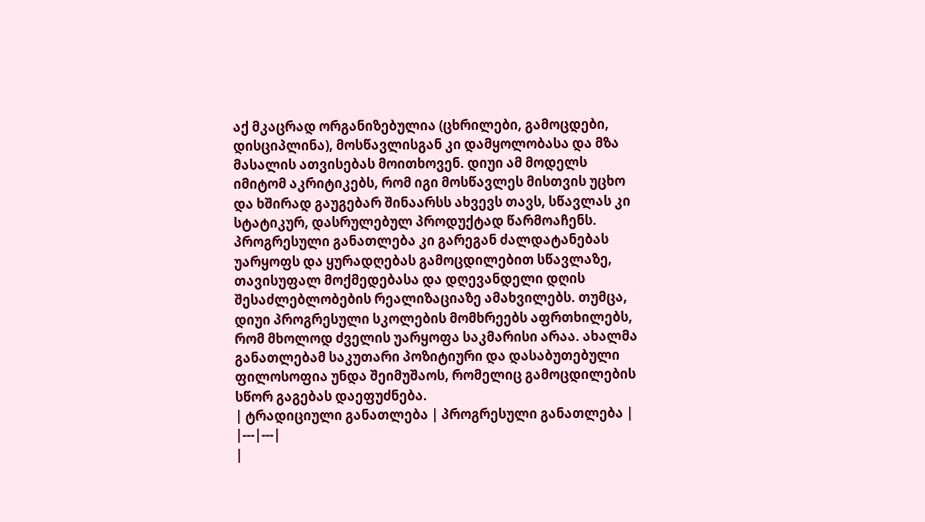აქ მკაცრად ორგანიზებულია (ცხრილები, გამოცდები, დისციპლინა), მოსწავლისგან კი დამყოლობასა და მზა მასალის ათვისებას მოითხოვენ. დიუი ამ მოდელს იმიტომ აკრიტიკებს, რომ იგი მოსწავლეს მისთვის უცხო და ხშირად გაუგებარ შინაარსს ახვევს თავს, სწავლას კი სტატიკურ, დასრულებულ პროდუქტად წარმოაჩენს.
პროგრესული განათლება კი გარეგან ძალდატანებას უარყოფს და ყურადღებას გამოცდილებით სწავლაზე, თავისუფალ მოქმედებასა და დღევანდელი დღის შესაძლებლობების რეალიზაციაზე ამახვილებს. თუმცა, დიუი პროგრესული სკოლების მომხრეებს აფრთხილებს, რომ მხოლოდ ძველის უარყოფა საკმარისი არაა. ახალმა განათლებამ საკუთარი პოზიტიური და დასაბუთებული ფილოსოფია უნდა შეიმუშაოს, რომელიც გამოცდილების სწორ გაგებას დაეფუძნება.
| ტრადიციული განათლება | პროგრესული განათლება |
|---|---|
|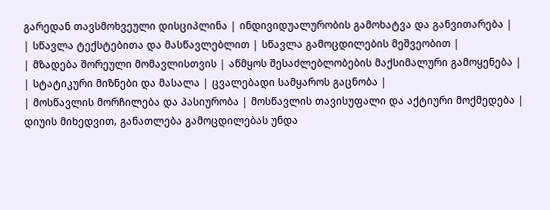გარედან თავსმოხვეული დისციპლინა | ინდივიდუალურობის გამოხატვა და განვითარება |
| სწავლა ტექსტებითა და მასწავლებლით | სწავლა გამოცდილების მეშვეობით |
| მზადება შორეული მომავლისთვის | აწმყოს შესაძლებლობების მაქსიმალური გამოყენება |
| სტატიკური მიზნები და მასალა | ცვალებადი სამყაროს გაცნობა |
| მოსწავლის მორჩილება და პასიურობა | მოსწავლის თავისუფალი და აქტიური მოქმედება |
დიუის მიხედვით, განათლება გამოცდილებას უნდა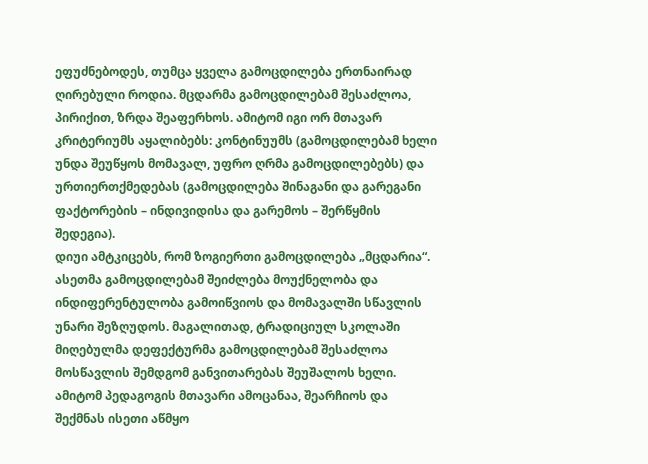ეფუძნებოდეს, თუმცა ყველა გამოცდილება ერთნაირად ღირებული როდია. მცდარმა გამოცდილებამ შესაძლოა, პირიქით, ზრდა შეაფერხოს. ამიტომ იგი ორ მთავარ კრიტერიუმს აყალიბებს: კონტინუუმს (გამოცდილებამ ხელი უნდა შეუწყოს მომავალ, უფრო ღრმა გამოცდილებებს) და ურთიერთქმედებას (გამოცდილება შინაგანი და გარეგანი ფაქტორების – ინდივიდისა და გარემოს – შერწყმის შედეგია).
დიუი ამტკიცებს, რომ ზოგიერთი გამოცდილება „მცდარია“. ასეთმა გამოცდილებამ შეიძლება მოუქნელობა და ინდიფერენტულობა გამოიწვიოს და მომავალში სწავლის უნარი შეზღუდოს. მაგალითად, ტრადიციულ სკოლაში მიღებულმა დეფექტურმა გამოცდილებამ შესაძლოა მოსწავლის შემდგომ განვითარებას შეუშალოს ხელი. ამიტომ პედაგოგის მთავარი ამოცანაა, შეარჩიოს და შექმნას ისეთი აწმყო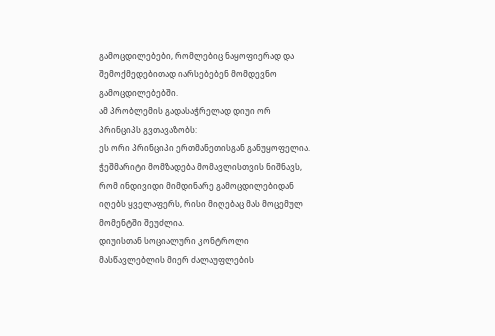გამოცდილებები, რომლებიც ნაყოფიერად და შემოქმედებითად იარსებებენ მომდევნო გამოცდილებებში.
ამ პრობლემის გადასაჭრელად დიუი ორ პრინციპს გვთავაზობს:
ეს ორი პრინციპი ერთმანეთისგან განუყოფელია. ჭეშმარიტი მომზადება მომავლისთვის ნიშნავს, რომ ინდივიდი მიმდინარე გამოცდილებიდან იღებს ყველაფერს, რისი მიღებაც მას მოცემულ მომენტში შეუძლია.
დიუისთან სოციალური კონტროლი მასწავლებლის მიერ ძალაუფლების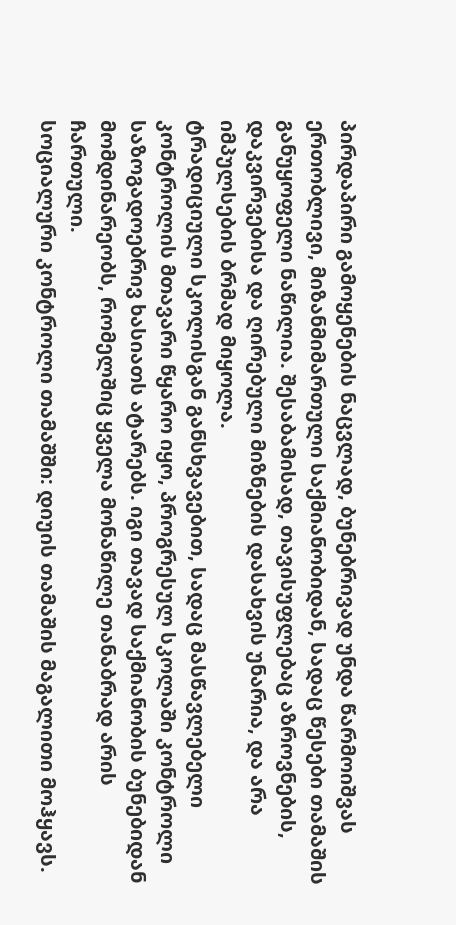პირდაპირი გამოყენების ნაცვლად, ბუნებრივად უნდა წარმოიშვას ერთობლივი, მიზანმიმართული საქმიანობიდან, სადაც წესები თამაშის განუყოფელი ნაწილია. შესაბამისად, თავისუფლებაც აზროვნების, დაკვირვებისა და ღირებული მიზნების დასახვის უნარია, და არა იმპულსების ბრმად მიყოლა.
ტრადიციული სკოლისგან განსხვავებით, სადაც მასწავლებელი კონტროლის მთავარი წყარო იყო, პროგრესულ სკოლაში კონტროლი საზოგადოებრივ ხასიათს ატარებს. იგი თავად საქმიანობის ბუნებიდან მომდინარეობს, რომელშიც ყველა მონაწილე თანაბრად არის ჩართული.
სოციალური კონტროლი თამაშში: დიუის თამაშის მაგალითი მოჰყავს.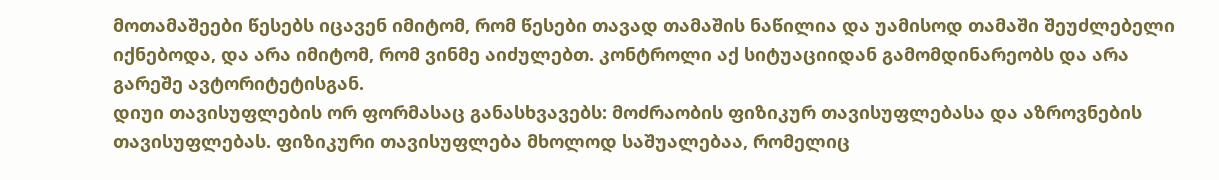მოთამაშეები წესებს იცავენ იმიტომ, რომ წესები თავად თამაშის ნაწილია და უამისოდ თამაში შეუძლებელი იქნებოდა, და არა იმიტომ, რომ ვინმე აიძულებთ. კონტროლი აქ სიტუაციიდან გამომდინარეობს და არა გარეშე ავტორიტეტისგან.
დიუი თავისუფლების ორ ფორმასაც განასხვავებს: მოძრაობის ფიზიკურ თავისუფლებასა და აზროვნების თავისუფლებას. ფიზიკური თავისუფლება მხოლოდ საშუალებაა, რომელიც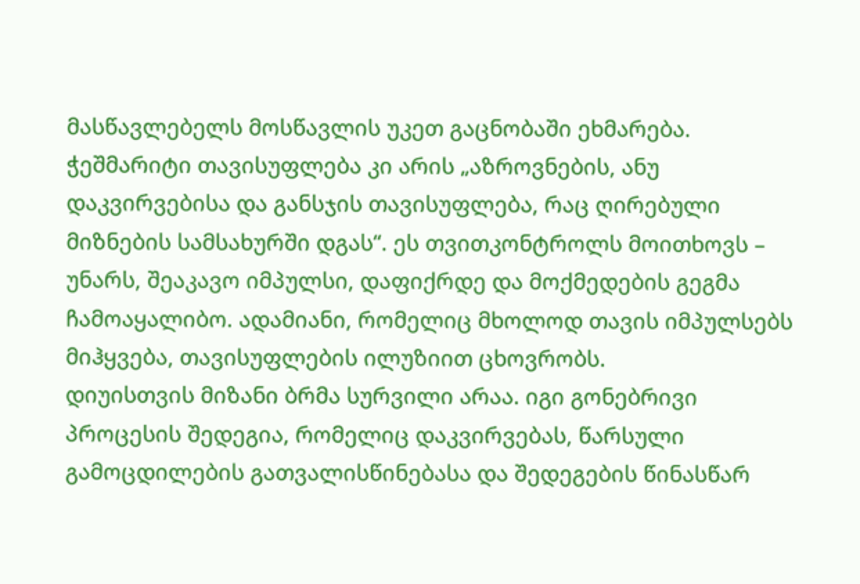მასწავლებელს მოსწავლის უკეთ გაცნობაში ეხმარება. ჭეშმარიტი თავისუფლება კი არის „აზროვნების, ანუ დაკვირვებისა და განსჯის თავისუფლება, რაც ღირებული მიზნების სამსახურში დგას“. ეს თვითკონტროლს მოითხოვს – უნარს, შეაკავო იმპულსი, დაფიქრდე და მოქმედების გეგმა ჩამოაყალიბო. ადამიანი, რომელიც მხოლოდ თავის იმპულსებს მიჰყვება, თავისუფლების ილუზიით ცხოვრობს.
დიუისთვის მიზანი ბრმა სურვილი არაა. იგი გონებრივი პროცესის შედეგია, რომელიც დაკვირვებას, წარსული გამოცდილების გათვალისწინებასა და შედეგების წინასწარ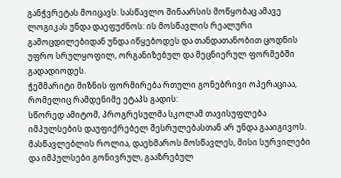განჭვრეტას მოიცავს. სასწავლო შინაარსის მოწყობაც ამავე ლოგიკას უნდა დაეფუძნოს: ის მოსწავლის რეალური გამოცდილებიდან უნდა იწყებოდეს და თანდათანობით ცოდნის უფრო სრულყოფილ, ორგანიზებულ და მეცნიერულ ფორმებში გადადიოდეს.
ჭეშმარიტი მიზნის ფორმირება რთული გონებრივი ოპერაციაა, რომელიც რამდენიმე ეტაპს გადის:
სწორედ ამიტომ, პროგრესულმა სკოლამ თავისუფლება იმპულსების დაუფიქრებელ შესრულებასთან არ უნდა გააიგივოს. მასწავლებლის როლია, დაეხმაროს მოსწავლეს, მისი სურვილები და იმპულსები გონივრულ, გააზრებულ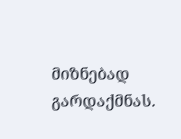მიზნებად გარდაქმნას.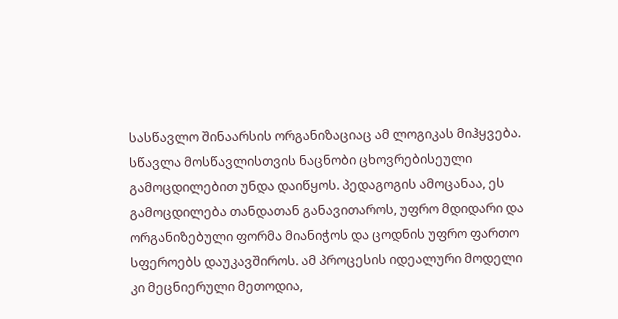სასწავლო შინაარსის ორგანიზაციაც ამ ლოგიკას მიჰყვება. სწავლა მოსწავლისთვის ნაცნობი ცხოვრებისეული გამოცდილებით უნდა დაიწყოს. პედაგოგის ამოცანაა, ეს გამოცდილება თანდათან განავითაროს, უფრო მდიდარი და ორგანიზებული ფორმა მიანიჭოს და ცოდნის უფრო ფართო სფეროებს დაუკავშიროს. ამ პროცესის იდეალური მოდელი კი მეცნიერული მეთოდია,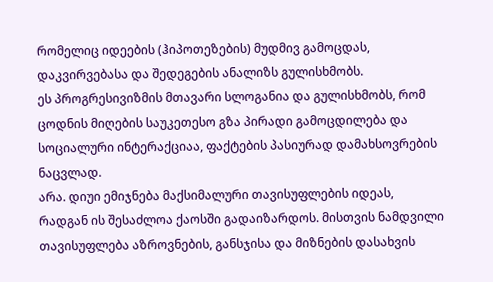რომელიც იდეების (ჰიპოთეზების) მუდმივ გამოცდას, დაკვირვებასა და შედეგების ანალიზს გულისხმობს.
ეს პროგრესივიზმის მთავარი სლოგანია და გულისხმობს, რომ ცოდნის მიღების საუკეთესო გზა პირადი გამოცდილება და სოციალური ინტერაქციაა, ფაქტების პასიურად დამახსოვრების ნაცვლად.
არა. დიუი ემიჯნება მაქსიმალური თავისუფლების იდეას, რადგან ის შესაძლოა ქაოსში გადაიზარდოს. მისთვის ნამდვილი თავისუფლება აზროვნების, განსჯისა და მიზნების დასახვის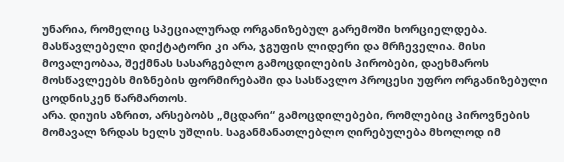უნარია, რომელიც სპეციალურად ორგანიზებულ გარემოში ხორციელდება.
მასწავლებელი დიქტატორი კი არა, ჯგუფის ლიდერი და მრჩეველია. მისი მოვალეობაა, შექმნას სასარგებლო გამოცდილების პირობები, დაეხმაროს მოსწავლეებს მიზნების ფორმირებაში და სასწავლო პროცესი უფრო ორგანიზებული ცოდნისკენ წარმართოს.
არა. დიუის აზრით, არსებობს „მცდარი“ გამოცდილებები, რომლებიც პიროვნების მომავალ ზრდას ხელს უშლის. საგანმანათლებლო ღირებულება მხოლოდ იმ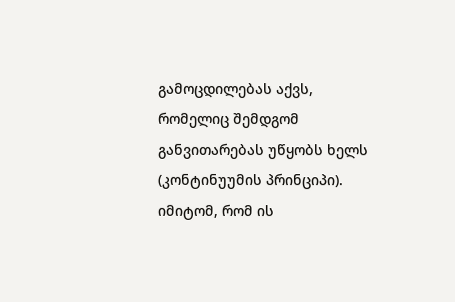გამოცდილებას აქვს, რომელიც შემდგომ განვითარებას უწყობს ხელს (კონტინუუმის პრინციპი).
იმიტომ, რომ ის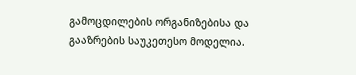გამოცდილების ორგანიზებისა და გააზრების საუკეთესო მოდელია.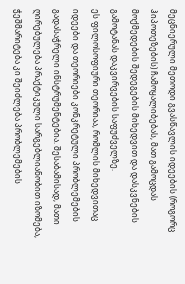მეცნიერული მეთოდი გვასწავლის იდეების (როგორც ჰიპოთეზების) ჩამოყალიბებას, მათ გამოცდას მოქმედების შედეგების მიხედვით და დასკვნების გამოტანას დაკვირვების საფუძველზე.
ეს ფილოსოფიური თეორიაა, რომლის მიხედვითაც იდეები და თეორიები კონკრეტული პრობლემების გადასაჭრელი ინსტრუმენტებია. შესაბამისად, მათი ღირებულება პრაქტიკული სარგებლიანობით იზომება, ჭეშმარიტება კი შეიძლება პრობლემების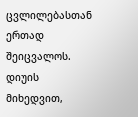ცვლილებასთან ერთად შეიცვალოს.
დიუის მიხედვით,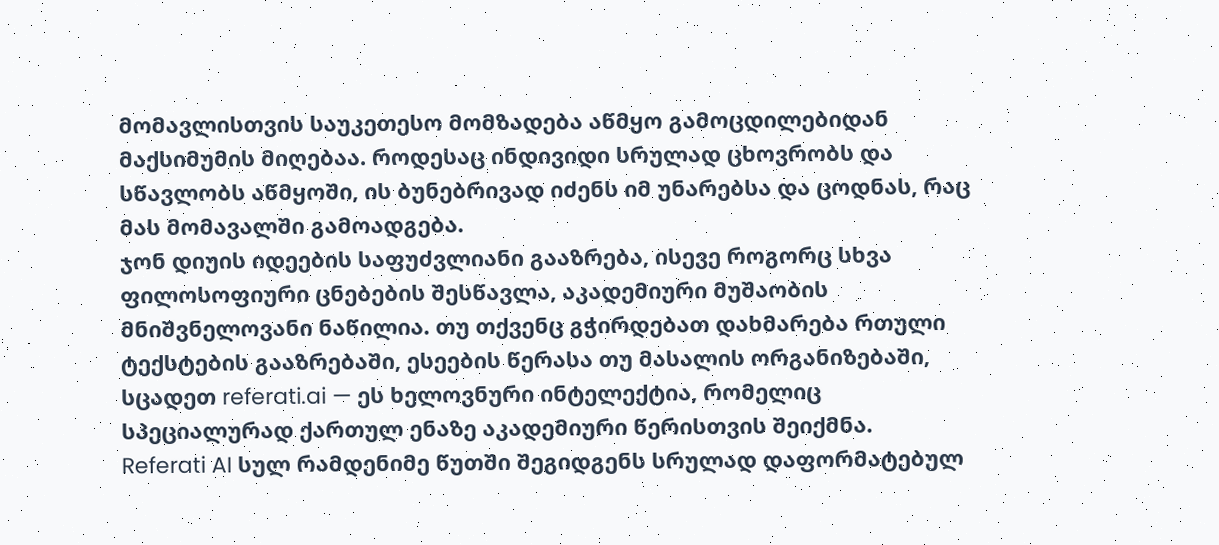მომავლისთვის საუკეთესო მომზადება აწმყო გამოცდილებიდან მაქსიმუმის მიღებაა. როდესაც ინდივიდი სრულად ცხოვრობს და სწავლობს აწმყოში, ის ბუნებრივად იძენს იმ უნარებსა და ცოდნას, რაც მას მომავალში გამოადგება.
ჯონ დიუის იდეების საფუძვლიანი გააზრება, ისევე როგორც სხვა ფილოსოფიური ცნებების შესწავლა, აკადემიური მუშაობის მნიშვნელოვანი ნაწილია. თუ თქვენც გჭირდებათ დახმარება რთული ტექსტების გააზრებაში, ესეების წერასა თუ მასალის ორგანიზებაში, სცადეთ referati.ai — ეს ხელოვნური ინტელექტია, რომელიც სპეციალურად ქართულ ენაზე აკადემიური წერისთვის შეიქმნა.
Referati AI სულ რამდენიმე წუთში შეგიდგენს სრულად დაფორმატებულ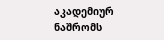აკადემიურ ნაშრომს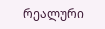რეალური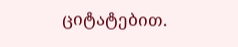ციტატებით.